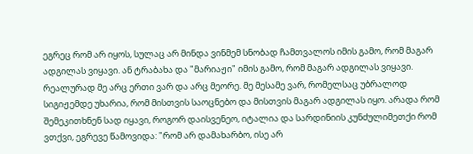ეგრეც რომ არ იყოს, სულაც არ მინდა ვინმემ სნობად ჩამთვალოს იმის გამო, რომ მაგარ ადგილას ვიყავი. ან ტრაბახა და "მარიაჟი" იმის გამო, რომ მაგარ ადგილას ვიყავი. რეალურად მე არც ერთი ვარ და არც მეორე. მე მესამე ვარ, რომელსაც უბრალოდ სიგიჟემდე უხარია, რომ მისთვის საოცნებო და მისთვის მაგარ ადგილას იყო. არადა რომ შემეკითხნენ სად იყავი, როგორ დაისვენეო, იტალია და სარდინიის კუნძულიმეთქი რომ ვთქვი, ეგრევე წამოვიდა: "რომ არ დამახარბო, ისე არ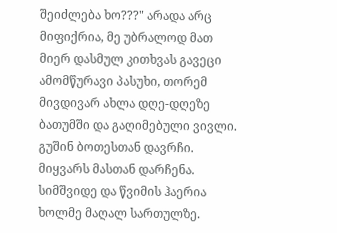შეიძლება ხო???" არადა არც მიფიქრია, მე უბრალოდ მათ მიერ დასმულ კითხვას გავეცი ამომწურავი პასუხი, თორემ მივდივარ ახლა დღე-დღეზე ბათუმში და გაღიმებული ვივლი.
გუშინ ბოთესთან დავრჩი. მიყვარს მასთან დარჩენა. სიმშვიდე და წვიმის ჰაერია ხოლმე მაღალ სართულზე.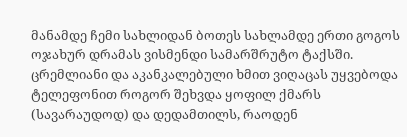მანამდე ჩემი სახლიდან ბოთეს სახლამდე ერთი გოგოს ოჯახურ დრამას ვისმენდი სამარშრუტო ტაქსში. ცრემლიანი და აკანკალებული ხმით ვიღაცას უყვებოდა ტელეფონით როგორ შეხვდა ყოფილ ქმარს (სავარაუდოდ) და დედამთილს, რაოდენ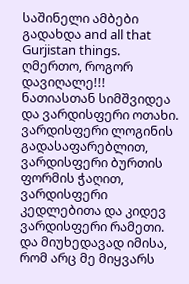საშინელი ამბები გადახდა and all that Gurjistan things.
ღმერთო, როგორ დავიღალე!!!
ნათიასთან სიმშვიდეა და ვარდისფერი ოთახი. ვარდისფერი ლოგინის გადასაფარებლით, ვარდისფერი ბურთის ფორმის ჭაღით, ვარდისფერი კედლებითა და კიდევ ვარდისფერი რამეთი. და მიუხედავად იმისა, რომ არც მე მიყვარს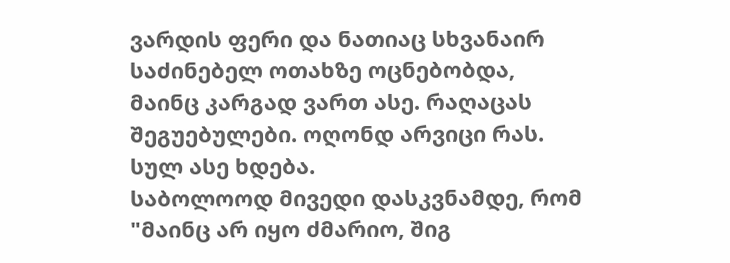ვარდის ფერი და ნათიაც სხვანაირ საძინებელ ოთახზე ოცნებობდა, მაინც კარგად ვართ ასე. რაღაცას შეგუებულები. ოღონდ არვიცი რას. სულ ასე ხდება.
საბოლოოდ მივედი დასკვნამდე, რომ "მაინც არ იყო ძმარიო, შიგ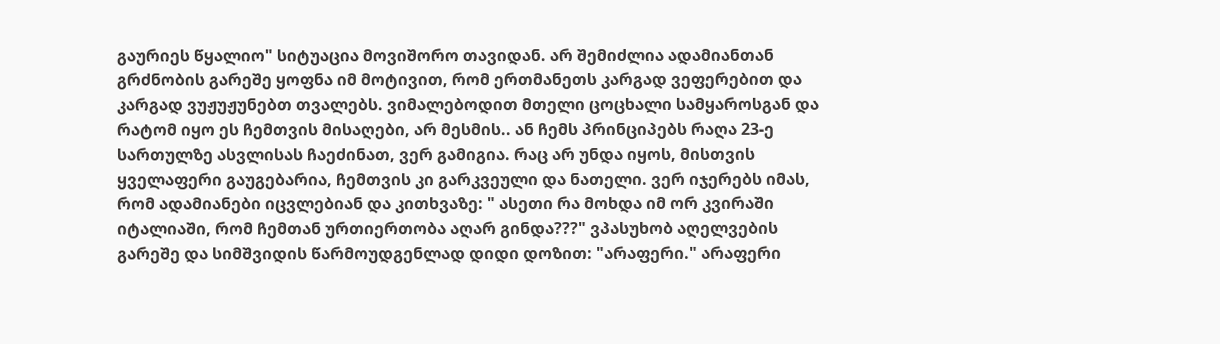გაურიეს წყალიო" სიტუაცია მოვიშორო თავიდან. არ შემიძლია ადამიანთან გრძნობის გარეშე ყოფნა იმ მოტივით, რომ ერთმანეთს კარგად ვეფერებით და კარგად ვუჟუჟუნებთ თვალებს. ვიმალებოდით მთელი ცოცხალი სამყაროსგან და რატომ იყო ეს ჩემთვის მისაღები, არ მესმის.. ან ჩემს პრინციპებს რაღა 23-ე სართულზე ასვლისას ჩაეძინათ, ვერ გამიგია. რაც არ უნდა იყოს, მისთვის ყველაფერი გაუგებარია, ჩემთვის კი გარკვეული და ნათელი. ვერ იჯერებს იმას, რომ ადამიანები იცვლებიან და კითხვაზე: " ასეთი რა მოხდა იმ ორ კვირაში იტალიაში, რომ ჩემთან ურთიერთობა აღარ გინდა???" ვპასუხობ აღელვების გარეშე და სიმშვიდის წარმოუდგენლად დიდი დოზით: "არაფერი." არაფერი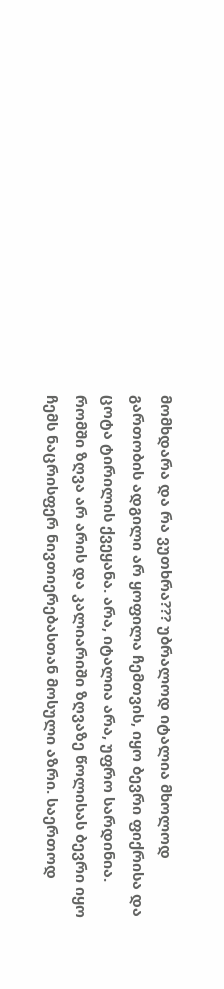მომხდარა და რა ვუთხრა??? უბრალოდ იტალია მხოლოდ გართობის ადგილი არ ყოფილა ჩემთვის, იყო ბევრი ფიქრისა და ცოტა ტირილის ქვეყანა. არა, იტალია არა, უფრო სარდინია. რომში ზღვა არ არის და კალიარიში ზღვაზე წოლისას ბევრი იყო ჩემს ნაცრისფერ ნივთიერებასთან მოსული აზრი. საერთოდ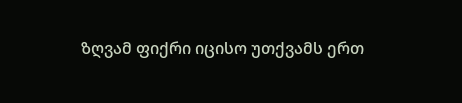ზღვამ ფიქრი იცისო უთქვამს ერთ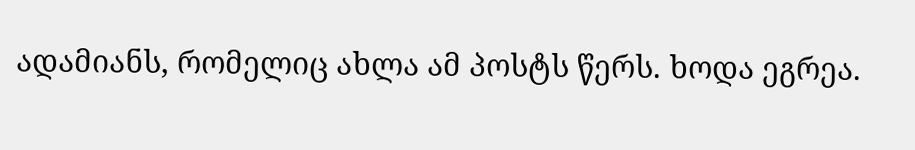ადამიანს, რომელიც ახლა ამ პოსტს წერს. ხოდა ეგრეა.